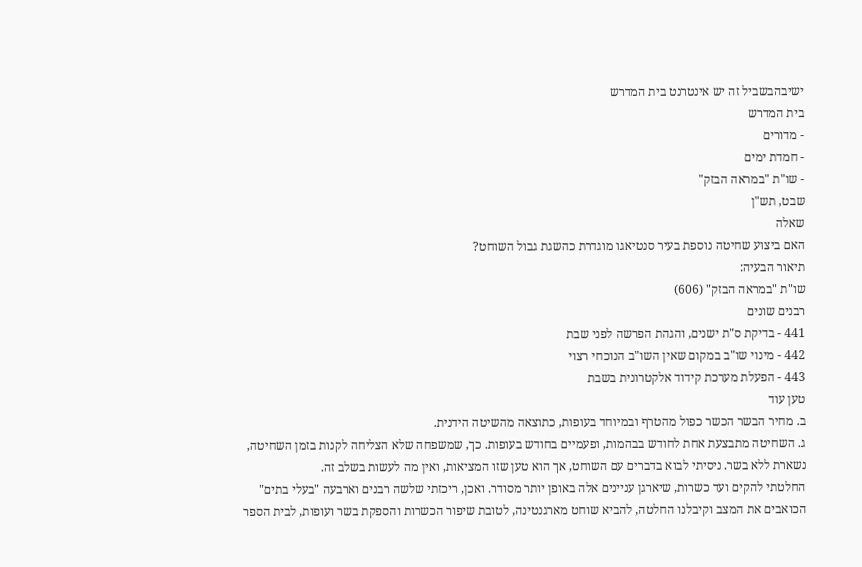ישיבהבשביל זה יש אינטרנט בית המדרש
בית המדרש
- מדורים
- חמדת ימים
- שו"ת "במראה הבזק"
שבט, תש"ן
שאלה
האם ביצוע שחיטה נוספת בעיר סנטיאגו מוגדרת כהשגת גבול השוחט?
תיאור הבעיה:
שו"ת "במראה הבזק" (606)
רבנים שונים
441 - בדיקת ס"ת ישנים, והגהת הפרשה לפני שבת
442 - מינוי שו"ב במקום שאין השו"ב הנוכחי רצוי
443 - הפעלת מערכת קידוד אלקטרונית בשבת
טען עוד
ב. מחיר הבשר הכשר כפול מהטרף ובמיוחד בעופות, כתוצאה מהשיטה הידנית.
ג. השחיטה מתבצעת אחת לחודש בבהמות, ופעמיים בחודש בעופות. כך, שמשפחה שלא הצליחה לקנות בזמן השחיטה, נשארת ללא בשר. ניסיתי לבוא בדברים עם השוחט, אך הוא טען שזו המציאות, ואין מה לעשות בשלב זה.
החלטתי להקים ועד כשרות, שיארגן עניינים אלה באופן יותר מסודר. ואכן, ריכזתי שלשה רבנים וארבעה "בעלי בתים" הכואבים את המצב וקיבלנו החלטה, להביא שוחט מארגנטינה, לטובת שיפור הכשרות והספקת בשר ועופות, לבית הספר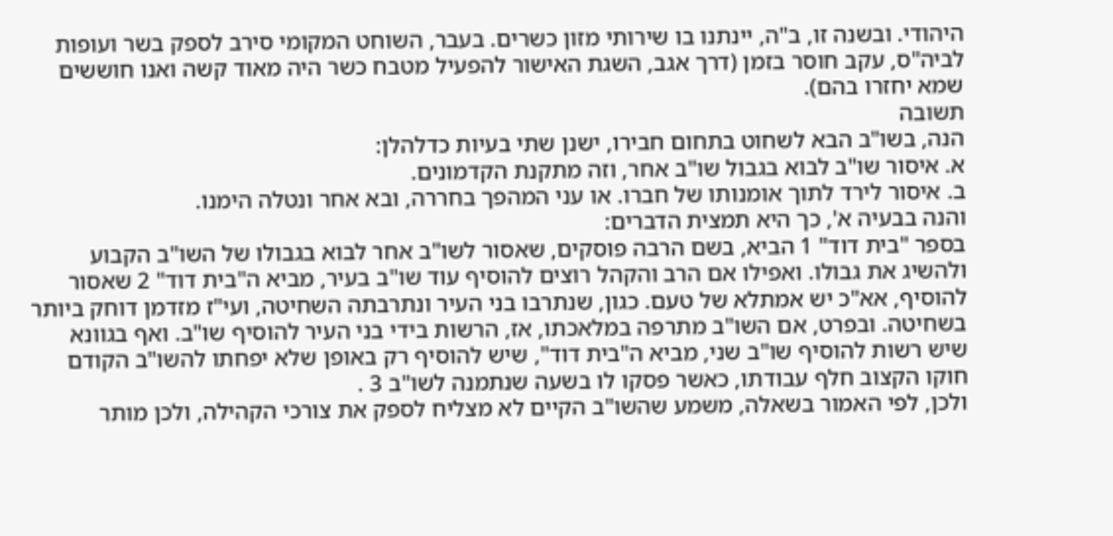היהודי. ובשנה זו, ב"ה, יינתנו בו שירותי מזון כשרים. בעבר, השוחט המקומי סירב לספק בשר ועופות לביה"ס, עקב חוסר בזמן (דרך אגב, השגת האישור להפעיל מטבח כשר היה מאוד קשה ואנו חוששים שמא יחזרו בהם).
תשובה
הנה, בשו"ב הבא לשחוט בתחום חבירו, ישנן שתי בעיות כדלהלן:
א. איסור שו"ב לבוא בגבול שו"ב אחר, וזה מתקנת הקדמונים.
ב. איסור לירד לתוך אומנותו של חברו. או עני המהפך בחררה, ובא אחר ונטלה הימנו.
והנה בבעיה א', כך היא תמצית הדברים:
בספר "בית דוד" 1 הביא, בשם הרבה פוסקים, שאסור לשו"ב אחר לבוא בגבולו של השו"ב הקבוע ולהשיג את גבולו. ואפילו אם הרב והקהל רוצים להוסיף עוד שו"ב בעיר, מביא ה"בית דוד" 2 שאסור להוסיף, אא"כ יש אמתלא של טעם. כגון, שנתרבו בני העיר ונתרבתה השחיטה, ועי"ז מזדמן דוחק ביותר בשחיטה. ובפרט, אם השו"ב מתרפה במלאכתו, אז, הרשות בידי בני העיר להוסיף שו"ב. ואף בגוונא שיש רשות להוסיף שו"ב שני, מביא ה"בית דוד", שיש להוסיף רק באופן שלא יפחתו להשו"ב הקודם חוקו הקצוב חלף עבודתו, כאשר פסקו לו בשעה שנתמנה לשו"ב 3 .
ולכן, לפי האמור בשאלה, משמע שהשו"ב הקיים לא מצליח לספק את צורכי הקהילה, ולכן מותר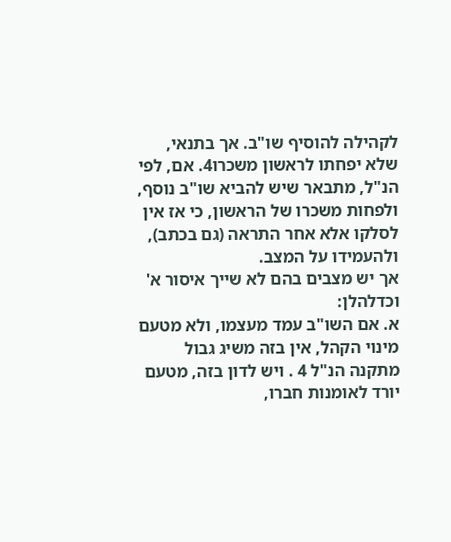לקהילה להוסיף שו"ב. אך בתנאי, שלא יפחתו לראשון משכרו4. אם, לפי הנ"ל, מתבאר שיש להביא שו"ב נוסף, ולפחות משכרו של הראשון, כי אז אין לסלקו אלא אחר התראה (גם בכתב), ולהעמידו על המצב.
אך יש מצבים בהם לא שייך איסור א' וכדלהלן:
א. אם השו"ב עמד מעצמו, ולא מטעם מינוי הקהל, אין בזה משיג גבול מתקנה הנ"ל 4 . ויש לדון בזה, מטעם יורד לאומנות חברו,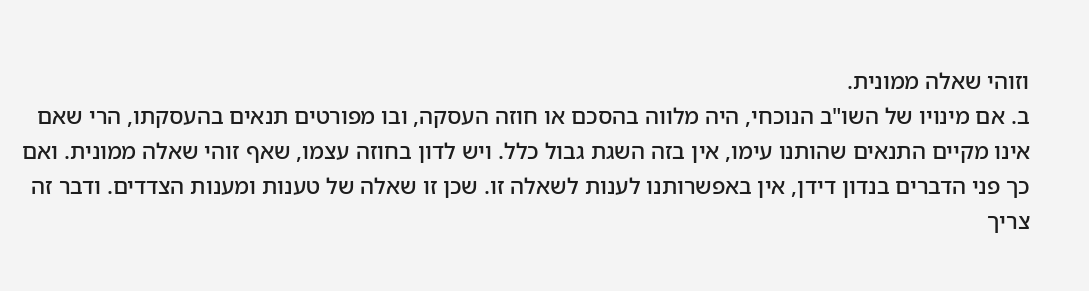וזוהי שאלה ממונית.
ב. אם מינויו של השו"ב הנוכחי, היה מלווה בהסכם או חוזה העסקה, ובו מפורטים תנאים בהעסקתו, הרי שאם אינו מקיים התנאים שהותנו עימו, אין בזה השגת גבול כלל. ויש לדון בחוזה עצמו, שאף זוהי שאלה ממונית. ואם כך פני הדברים בנדון דידן, אין באפשרותנו לענות לשאלה זו. שכן זו שאלה של טענות ומענות הצדדים. ודבר זה צריך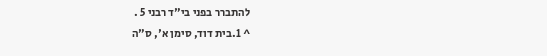להתברר בפני בי"ד רבני 5 .
^ 1.בית דוד, סימן א', ס"ה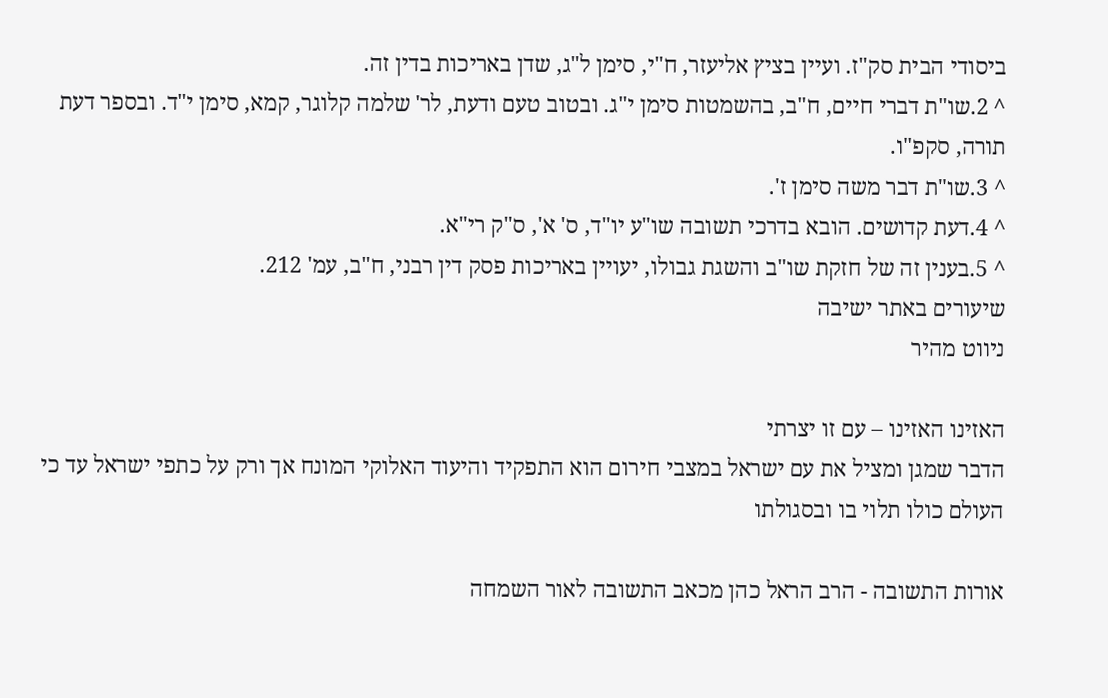ביסודי הבית סק"ז. ועיין בציץ אליעזר, ח"י, סימן ל"ג, שדן באריכות בדין זה.
^ 2.שו"ת דברי חיים, ח"ב, בהשמטות סימן י"ג. ובטוב טעם ודעת, לר' שלמה קלוגר, קמא, סימן י"ד. ובספר דעת תורה, סקפ"ו.
^ 3.שו"ת דבר משה סימן ז'.
^ 4.דעת קדושים. הובא בדרכי תשובה שו"ע יו"ד, ס' א', ס"ק רי"א.
^ 5.בענין זה של חזקת שו"ב והשגת גבולו, יעויין באריכות פסק דין רבני, ח"ב, עמ' 212.
שיעורים באתר ישיבה
ניווט מהיר

האזינו האזינו – עם זו יצרתי
הדבר שמגן ומציל את עם ישראל במצבי חירום הוא התפקיד והיעוד האלוקי המונח אך ורק על כתפי ישראל עד כי העולם כולו תלוי בו ובסגולתו

אורות התשובה - הרב הראל כהן מכאב התשובה לאור השמחה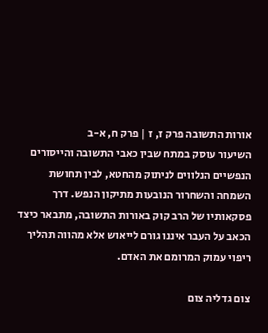אורות התשובה פרק ז, ז | פרק ח, א-ב
השיעור עוסק במתח שבין כאבי התשובה והייסורים הנפשיים הנלווים לניתוק מהחטא, לבין תחושת השמחה והשחרור הנובעות מתיקון הנפש. דרך פסקאותיו של הרב קוק באורות התשובה, מתבאר כיצד הכאב על העבר איננו גורם לייאוש אלא מהווה תהליך ריפוי עמוק המרומם את האדם.

צום גדליה צום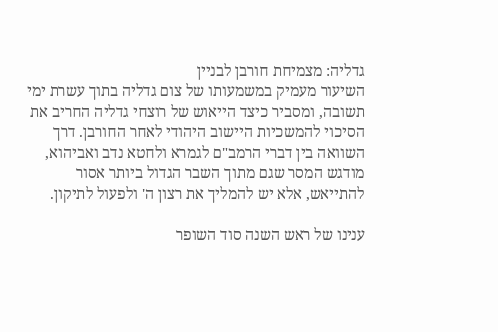גדליה: מצמיחת חורבן לבניין
השיעור מעמיק במשמעותו של צום גדליה בתוך עשרת ימי תשובה, ומסביר כיצד הייאוש של רוצחי גדליה החריב את הסיכוי להמשכיות היישוב היהודי לאחר החורבן. דרך השוואה בין דברי הרמב"ם לגמרא ולחטא נדב ואביהוא, מודגש המסר שגם מתוך השבר הגדול ביותר אסור להתייאש, אלא יש להמליך את רצון ה' ולפעול לתיקון.

ענינו של ראש השנה סוד השופר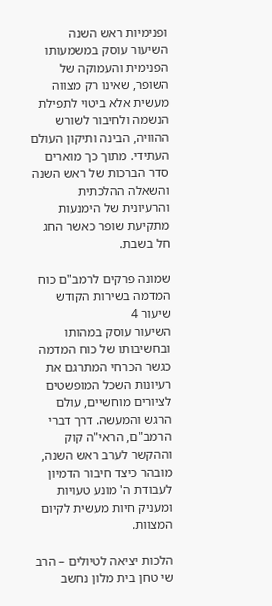ופנימיות ראש השנה
השיעור עוסק במשמעותו הפנימית והעמוקה של השופר, שאינו רק מצווה מעשית אלא ביטוי לתפילת הנשמה ולחיבור לשורש ההוויה, הבינה ותיקון העולם העתידי. מתוך כך מוארים סדר הברכות של ראש השנה והשאלה ההלכתית והרעיונית של הימנעות מתקיעת שופר כאשר החג חל בשבת.

שמונה פרקים לרמב"ם כוח המדמה בשירות הקודש
שיעור 4
השיעור עוסק במהותו ובחשיבותו של כוח המדמה כגשר הכרחי המתרגם את רעיונות השכל המופשטים לציורים מוחשיים, עולם הרגש והמעשה. דרך דברי הרמב"ם, הראי"ה קוק וההקשר לערב ראש השנה, מובהר כיצד חיבור הדמיון לעבודת ה' מונע טעויות ומעניק חיות מעשית לקיום המצוות.

הלכות יציאה לטיולים – הרב שי טחן בית מלון נחשב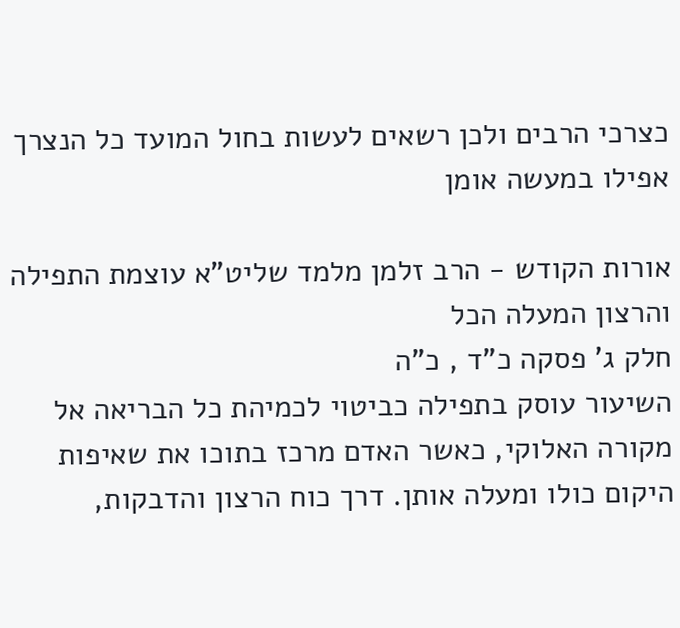כצרכי הרבים ולכן רשאים לעשות בחול המועד כל הנצרך אפילו במעשה אומן

אורות הקודש - הרב זלמן מלמד שליט"א עוצמת התפילה והרצון המעלה הכל
חלק ג' פסקה כ"ד , כ"ה
השיעור עוסק בתפילה כביטוי לכמיהת כל הבריאה אל מקורה האלוקי, כאשר האדם מרכז בתוכו את שאיפות היקום כולו ומעלה אותן. דרך כוח הרצון והדבקות,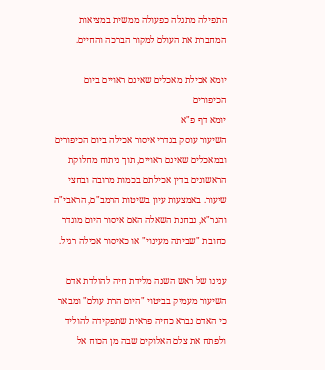התפילה מתגלה כפעולה ממשית במציאות המחברת את העולם למקור הברכה והחיים.

יומא אכילת מאכלים שאינם ראויים ביום הכיפורים
יומא דף פ"א
השיעור עוסק בגדרי איסור אכילה ביום הכיפורים ובמאכלים שאינם ראויים, תוך ניתוח מחלוקת הראשונים בדין אכילתם בכמות מרובה ובחצי שיעור. באמצעות עיון בשיטות הרמב"ם, הראבי"ה והגר"א, נבחנת השאלה האם איסור היום מוגדר כחובת "שביתה מעינוי" או כאיסור אכילה רגיל.

ענינו של ראש השנה מלידת חיה להולדת אדם
השיעור מעמיק בביטוי "היום הרת עולם" ומבאר כי האדם נברא כחיה פראית שתפקידה להוליד ולפתח את צלם האלוקים שבה מן הכוח אל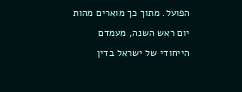הפועל. מתוך כך מוארים מהות יום ראש השנה, מעמדם הייחודי של ישראל בדין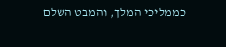כממליכי המלך, והמבט השלם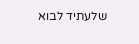שלעתיד לבוא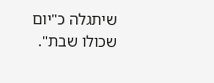שיתגלה כ"יום שכולו שבת".